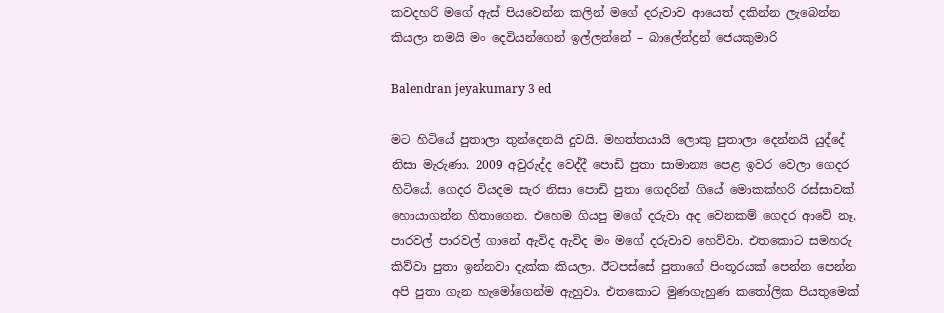කවදහරි මගේ ඇස් පියවෙන්න කලින් මගේ දරුවාව ආයෙත් දකින්න ලැබෙන්න කියලා තමයි මං දෙවියන්ගෙන් ඉල්ලන්නේ – බාලේන්ද්‍රන් ජෙයකුමාරි

Balendran jeyakumary 3 ed

මට හිටියේ පුතාලා තුන්දෙනයි දුවයි. මහත්තයායි ලොකු පුතාලා දෙන්නයි යුද්දේ නිසා මැරුණා. 2009 අවුරුද්ද වෙද්දී පොඩි පුතා සාමාන්‍ය පෙළ ඉවර වෙලා ගෙදර හිටියේ. ගෙදර වියදම සැර නිසා පොඩි පුතා ගෙදරින් ගියේ මොකක්හරි රස්සාවක් හොයාගන්න හිතාගෙන. එහෙම ගියපු මගේ දරුවා අද වෙනකම් ගෙදර ආවේ නෑ. පාරවල් පාරවල් ගානේ ඇවිද ඇවිද මං මගේ දරුවාව හෙව්වා. එතකොට සමහරු කිව්වා පුතා ඉන්නවා දැක්ක කියලා. ඊටපස්සේ පුතාගේ පිංතූරයක් පෙන්න පෙන්න අපි පුතා ගැන හැමෝගෙන්ම ඇහුවා. එතකොට මුණගැහුණ කතෝලික පියතුමෙක්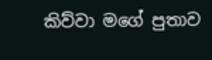කිව්වා මගේ පුතාව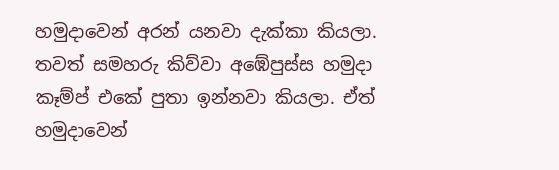හමුදාවෙන් අරන් යනවා දැක්කා කියලා. තවත් සමහරු කිව්වා අඹේපුස්ස හමුදා කෑම්ප් එකේ පුතා ඉන්නවා කියලා. ඒත් හමුදාවෙන්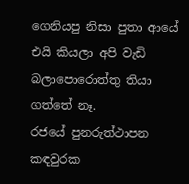ගෙනියපු නිසා පුතා ආයේ එයි කියලා අපි වැඩි බලාපොරොත්තු තියා ගත්තේ නෑ.
රජයේ පුනරුත්ථාපන කඳවුරක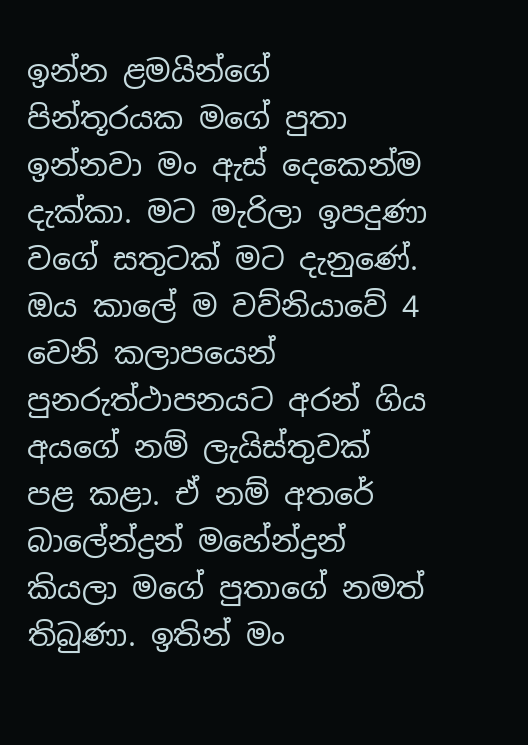ඉන්න ළමයින්ගේ පින්තූරයක මගේ පුතා ඉන්නවා මං ඇස් දෙකෙන්ම දැක්කා. මට මැරිලා ඉපදුණා වගේ සතුටක් මට දැනුණේ. ඔය කාලේ ම වව්නියාවේ 4 වෙනි කලාපයෙන් පුනරුත්ථාපනයට අරන් ගිය අයගේ නම් ලැයිස්තුවක් පළ කළා. ඒ නම් අතරේ බාලේන්ද්‍රන් මහේන්ද්‍රන් කියලා මගේ පුතාගේ නමත් තිබුණා. ඉතින් මං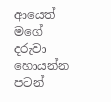ආයෙත් මගේ දරුවා හොයන්න පටන්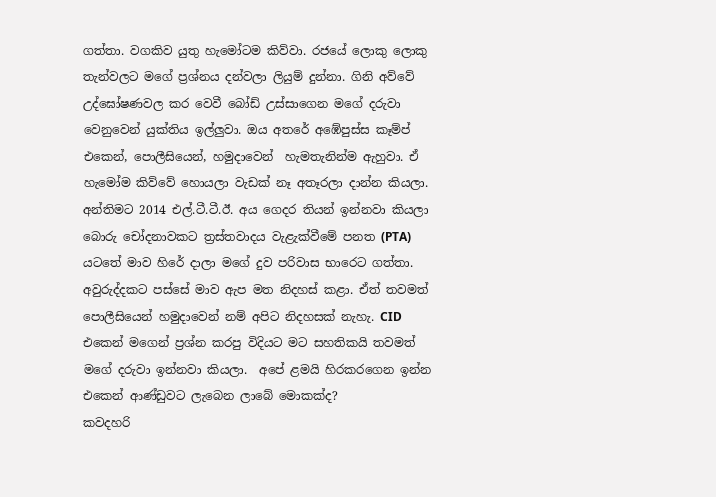ගත්තා. වගකිව යුතු හැමෝටම කිව්වා. රජයේ ලොකු ලොකු තැන්වලට මගේ ප්‍රශ්නය දන්වලා ලියුම් දුන්නා. ගිනි අව්වේ උද්ඝෝෂණවල කර වෙවී බෝඩ් උස්සාගෙන මගේ දරුවා වෙනුවෙන් යුක්තිය ඉල්ලුවා. ඔය අතරේ අඹේපුස්ස කෑම්ප් එකෙන්, පොලීසියෙන්, හමුදාවෙන්  හැමතැනින්ම ඇහුවා. ඒ හැමෝම කිව්වේ හොයලා වැඩක් නෑ අතෑරලා දාන්න කියලා.
අන්තිමට 2014 එල්.ටී.ටී.ඊ. අය ගෙදර තියන් ඉන්නවා කියලා බොරු චෝදනාවකට ත්‍රස්තවාදය වැළැක්වීමේ පනත (PTA) යටතේ මාව හිරේ දාලා මගේ දුව පරිවාස භාරෙට ගත්තා. අවුරුද්දකට පස්සේ මාව ඇප මත නිදහස් කළා. ඒත් තවමත් පොලීසියෙන් හමුදාවෙන් නම් අපිට නිදහසක් නැහැ. CID එකෙන් මගෙන් ප්‍රශ්න කරපු විදියට මට සහතිකයි තවමත් මගේ දරුවා ඉන්නවා කියලා.  අපේ ළමයි හිරකරගෙන ඉන්න එකෙන් ආණ්ඩුවට ලැබෙන ලාබේ මොකක්ද?
කවදහරි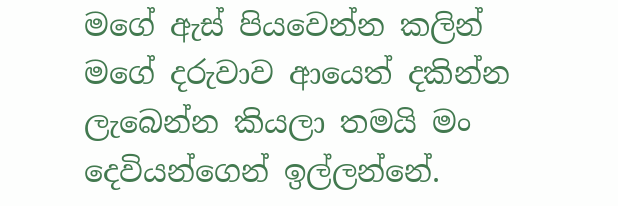මගේ ඇස් පියවෙන්න කලින් මගේ දරුවාව ආයෙත් දකින්න ලැබෙන්න කියලා තමයි මං දෙවියන්ගෙන් ඉල්ලන්නේ.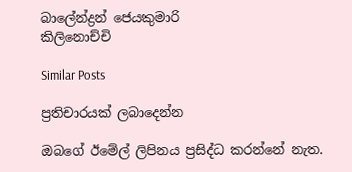බාලේන්ද්‍රන් ජෙයකුමාරි
කිලිනොච්චි

Similar Posts

ප්‍රතිචාරයක් ලබාදෙන්න

ඔබගේ ඊමේල් ලිපිනය ප්‍රසිද්ධ කරන්නේ නැත.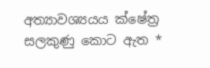අත්‍යාවශ්‍යයය ක්ෂේත්‍ර සලකුණු කොට ඇත *